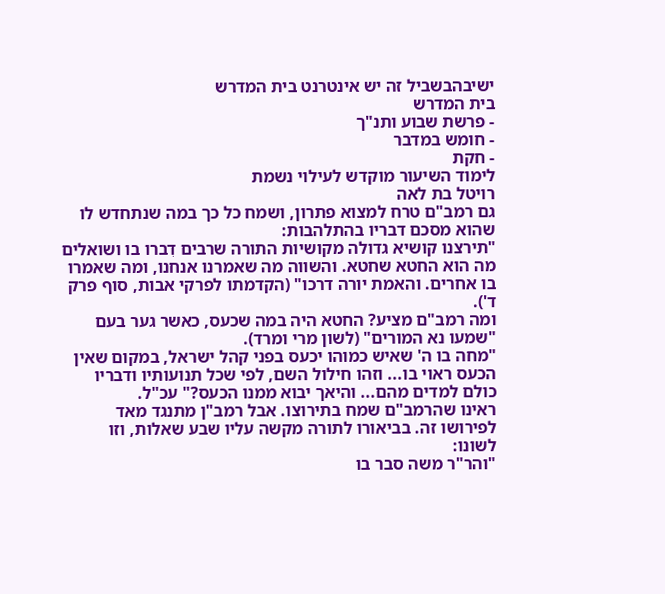ישיבהבשביל זה יש אינטרנט בית המדרש
בית המדרש
- פרשת שבוע ותנ"ך
- חומש במדבר
- חקת
לימוד השיעור מוקדש לעילוי נשמת
רויטל בת לאה
גם רמב"ם טרח למצוא פתרון, ושמח כל כך במה שנתחדש לו שהוא מסכם דבריו בהתלהבות:
"תירצנו קושיא גדולה מקושיות התורה שרבים דִברו בו ושואלים מה הוא החטא שחטא. והשווה מה שאמרנו אנחנו, ומה שאמרו בו אחרים. והאמת יורה דרכו" (הקדמתו לפרקי אבות, סוף פרק ד').
ומה רמב"ם מציע? החטא היה במה שכעס, כאשר גער בעם "שמעו נא המורים" (לשון מרי ומרד).
"מחה בו ה' שאיש כמוהו יכעס בפני קהל ישראל, במקום שאין הכעס ראוי בו... וזהו חילול השם, לפי שכל תנועותיו ודבריו כולם למדים מהם... והיאך יבוא ממנו הכעס?" עכ"ל.
ראינו שהרמב"ם שמח בתירוצו. אבל רמב"ן מתנגד מאד לפירושו זה. בביאורו לתורה מקשה עליו שבע שאלות, וזו לשונו:
"והר"ר משה סבר בו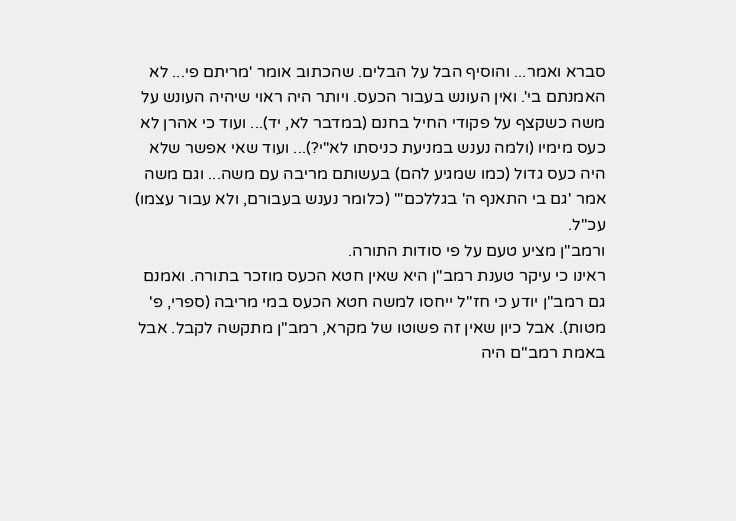סברא ואמר... והוסיף הבל על הבלים. שהכתוב אומר 'מריתם פי... לא האמנתם בי'. ואין העונש בעבור הכעס. ויותר היה ראוי שיהיה העונש על משה כשקצף על פקודי החיל בחנם (במדבר לא, יד)... ועוד כי אהרן לא כעס מימיו (ולמה נענש במניעת כניסתו לא"י?)... ועוד שאי אפשר שלא היה כעס גדול (כמו שמגיע להם) בעשותם מריבה עם משה... וגם משה אמר 'גם בי התאנף ה' בגללכם'" (כלומר נענש בעבורם, ולא עבור עצמו) עכ"ל.
ורמב"ן מציע טעם על פי סודות התורה.
ראינו כי עיקר טענת רמב"ן היא שאין חטא הכעס מוזכר בתורה. ואמנם גם רמב"ן יודע כי חז"ל ייחסו למשה חטא הכעס במי מריבה (ספרי, פ' מטות). אבל כיון שאין זה פשוטו של מקרא, רמב"ן מתקשה לקבל. אבל באמת רמב"ם היה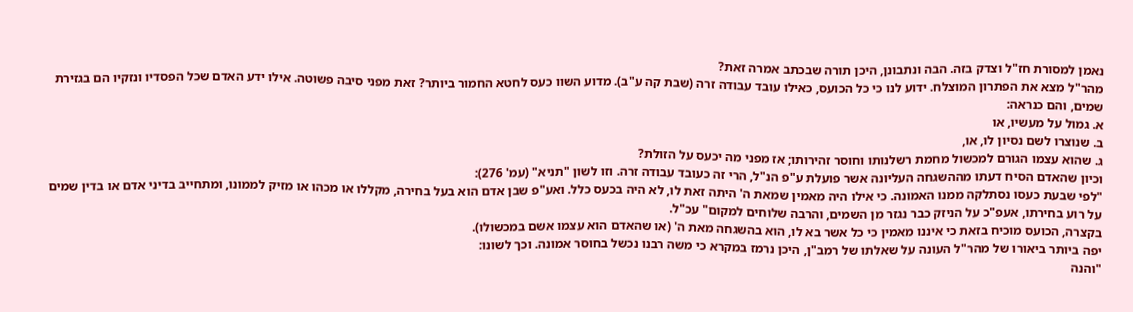נאמן למסורת חז"ל וצדק בזה. הבה ונתבונן, היכן תורה שבכתב אמרה זאת?
מהר"ל מצא את הפתרון המוצלח. ידוע לנו כי כל הכועס, כאילו עובד עבודה זרה (שבת קה ע"ב). מדוע השוו כעס לחטא החמור ביותר? זאת מפני סיבה פשוטה. אילו ידע האדם שכל הפסדיו ונזקיו הם בגזירת שמים, והם כנראה:
א. גמול על מעשיו, או
ב. שנוצרו לשם נסיון לו, או,
ג. שהוא עצמו הגורם למכשול מחמת רשלנותו וחוסר זהירותו; אז מפני מה יכעס על הזולת?
וכיון שהאדם הסיח דעתו מההשגחה העליונה אשר פועלת ע"פ הנ"ל, הרי זה כעובד עבודה זרה. וזו לשון "תניא" (עמ' 276):
"לפי שבעת כעסו נסתלקה ממנו האמונה. כי אילו היה מאמין שמאת ה' היתה זאת לו, לא היה בכעס כלל. ואע"פ שבן אדם הוא בעל בחירה, מקללו או מכהו או מזיק לממונו, ומתחייב בדיני אדם או בדין שמים על רוע בחירתו, אעפ"כ על הניזק כבר נגזר מן השמים, והרבה שלוחים למקום" עכ"ל.
בקצרה, הכועס מוכיח בזאת כי איננו מאמין כי כל אשר בא לו, הוא בהשגחה מאת ה' (או שהאדם הוא עצמו אשם במכשולו).
יפה ביותר ביאורו של מהר"ל העונה על שאלתו של רמב"ן, היכן נרמז במקרא כי משה רבנו נכשל בחוסר אמונה. וכך לשונו:
"והנה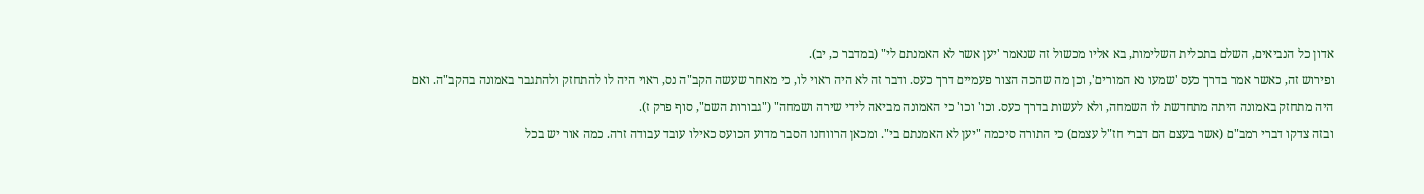אדון כל הנביאים, השלם בתכלית השלימות, בא אליו מכשול זה שנאמר 'יען אשר לא האמנתם לי" (במדבר כ, יב).
ופירוש זה, כאשר אמר בדרך כעס 'שמעו נא המורים', וכן מה שהכה הצור פעמיים דרך כעס. ודבר זה לא היה ראוי לו, כי מאחר שעשה הקב"ה נס, ראוי היה לו להתחזק ולהתגבר באמונה בהקב"ה. ואם היה מתחזק באמונה היתה מתחדשת לו השמחה, ולא לעשות בדרך כעס. וכו' וכו' כי האמונה מביאה לידי שירה ושמחה" ("גבורות השם", סוף פרק ז).
ובזה צדקו דברי רמב"ם (אשר בעצם הם דברי חז"ל עצמם) כי התורה סיכמה "יען לא האמנתם בי". ומכאן הרווחנו הסבר מדוע הכועס כאילו עובד עבודה זרה. כמה אור יש בכל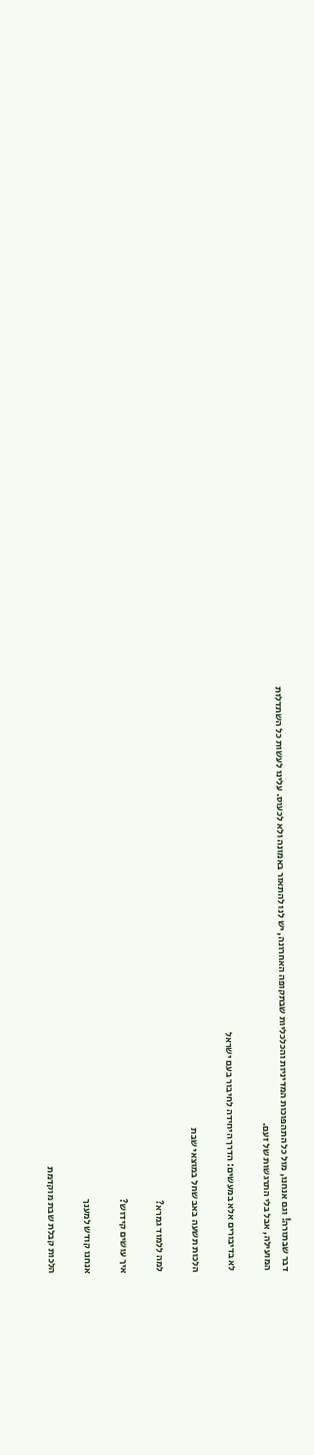דבר שבתורה! וגם אנחנו, מול כל התהפוכות המדיניות והכלכליות שבתקופה האחרונה, יש לנו להתאזר באמונה ולא לכעוס. עלינו לעשות כל השתדלות המועילה, אבל בלי התרגשות של זעם.

לא בדיבורים אלא במעשים: הדרך היחידה לחיבור בעם ישראל

הלכות תשעה באב שחל במוצאי שבת

למה ללמוד גמרא?

איך עושים קידוש?

אנחנו קודש למענך

הלכות קבלת שבת מוקדמת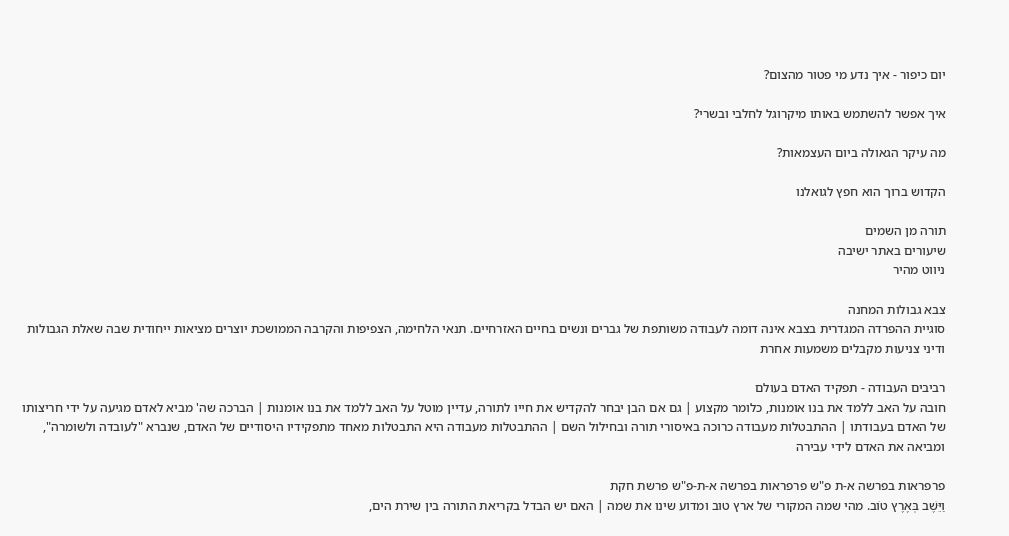יום כיפור - איך נדע מי פטור מהצום?

איך אפשר להשתמש באותו מיקרוגל לחלבי ובשרי?

מה עיקר הגאולה ביום העצמאות?

הקדוש ברוך הוא חפץ לגואלנו

תורה מן השמים
שיעורים באתר ישיבה
ניווט מהיר

צבא גבולות המחנה
סוגיית ההפרדה המגדרית בצבא אינה דומה לעבודה משותפת של גברים ונשים בחיים האזרחיים. תנאי הלחימה, הצפיפות והקרבה הממושכת יוצרים מציאות ייחודית שבה שאלת הגבולות ודיני צניעות מקבלים משמעות אחרת

רביבים העבודה - תפקיד האדם בעולם
חובה על האב ללמד את בנו אומנות, כלומר מקצוע | גם אם הבן יבחר להקדיש את חייו לתורה, עדיין מוטל על האב ללמד את בנו אומנות | הברכה שה' מביא לאדם מגיעה על ידי חריצותו של האדם בעבודתו | ההתבטלות מעבודה כרוכה באיסורי תורה ובחילול השם | ההתבטלות מעבודה היא התבטלות מאחד מתפקידיו היסודיים של האדם, שנברא "לעובדה ולשומרה", ומביאה את האדם לידי עבירה

פרפראות בפרשה א-ת פ"ש פרפראות בפרשה א-ת-פ"ש פרשת חקת
וַיֵּשֶׁב בְּאֶרֶץ טוֹב. מהי שמה המקורי של ארץ טוב ומדוע שינו את שמה | האם יש הבדל בקריאת התורה בין שירת הים,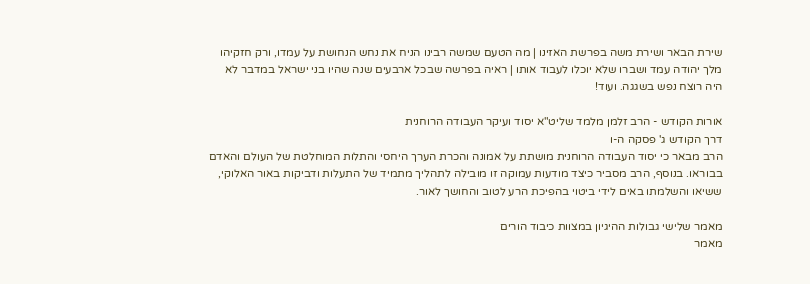שירת הבאר ושירת משה בפרשת האזינו | מה הטעם שמשה רבינו הניח את נחש הנחושת על עמדו, ורק חזקיהו מלך יהודה עמד ושברו שלא יוכלו לעבוד אותו | ראיה בפרשה שבכל ארבעים שנה שהיו בני ישראל במדבר לא היה רוצח נפש בשגגה. ועוד!

אורות הקודש - הרב זלמן מלמד שליט"א יסוד ועיקר העבודה הרוחנית
דרך הקודש ג' פסקה ה-ו
הרב מבאר כי יסוד העבודה הרוחנית מושתת על אמונה והכרת הערך היחסי והתלות המוחלטת של העולם והאדם בבוראו. בנוסף, הרב מסביר כיצד מודעות עמוקה זו מובילה לתהליך מתמיד של התעלות ודביקות באור האלוקי, ששיאו והשלמתו באים לידי ביטוי בהפיכת הרע לטוב והחושך לאור.

מאמר שלישי גבולות ההיגיון במצוות כיבוד הורים
מאמר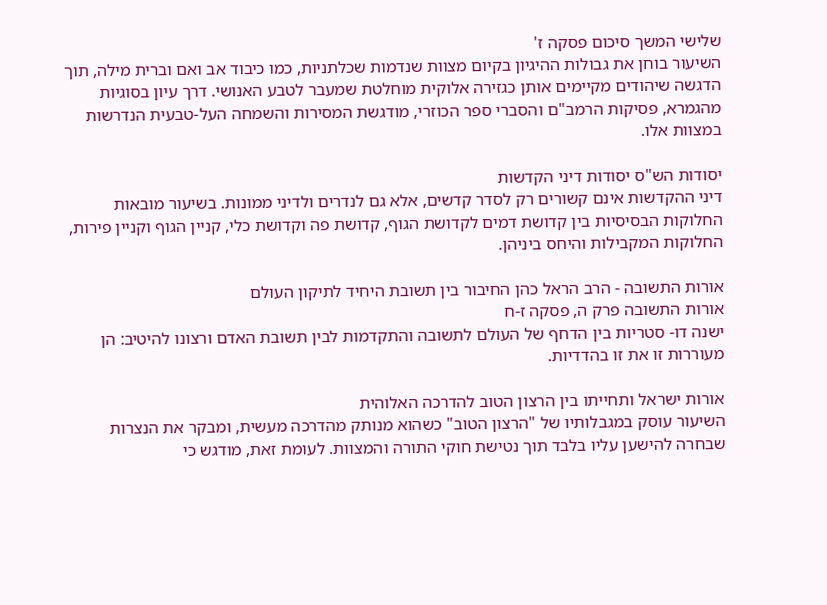שלישי המשך סיכום פסקה ז'
השיעור בוחן את גבולות ההיגיון בקיום מצוות שנדמות שכלתניות, כמו כיבוד אב ואם וברית מילה, תוך הדגשה שיהודים מקיימים אותן כגזירה אלוקית מוחלטת שמעבר לטבע האנושי. דרך עיון בסוגיות מהגמרא, פסיקות הרמב"ם והסברי ספר הכוזרי, מודגשת המסירות והשמחה העל-טבעית הנדרשות במצוות אלו.

יסודות הש"ס יסודות דיני הקדשות
דיני ההקדשות אינם קשורים רק לסדר קדשים, אלא גם לנדרים ולדיני ממונות. בשיעור מובאות החלוקות הבסיסיות בין קדושת דמים לקדושת הגוף, קדושת פה וקדושת כלי, קניין הגוף וקניין פירות, החלוקות המקבילות והיחס ביניהן.

אורות התשובה - הרב הראל כהן החיבור בין תשובת היחיד לתיקון העולם
אורות התשובה פרק ה, פסקה ז-ח
ישנה דו- סטריות בין הדחף של העולם לתשובה והתקדמות לבין תשובת האדם ורצונו להיטיב: הן מעוררות זו את זו בהדדיות.

אורות ישראל ותחייתו בין הרצון הטוב להדרכה האלוהית
השיעור עוסק במגבלותיו של "הרצון הטוב" כשהוא מנותק מהדרכה מעשית, ומבקר את הנצרות שבחרה להישען עליו בלבד תוך נטישת חוקי התורה והמצוות. לעומת זאת, מודגש כי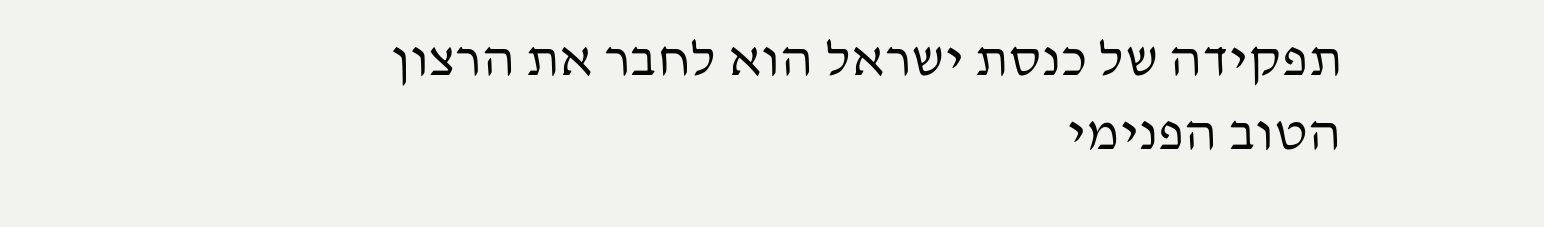תפקידה של כנסת ישראל הוא לחבר את הרצון הטוב הפנימי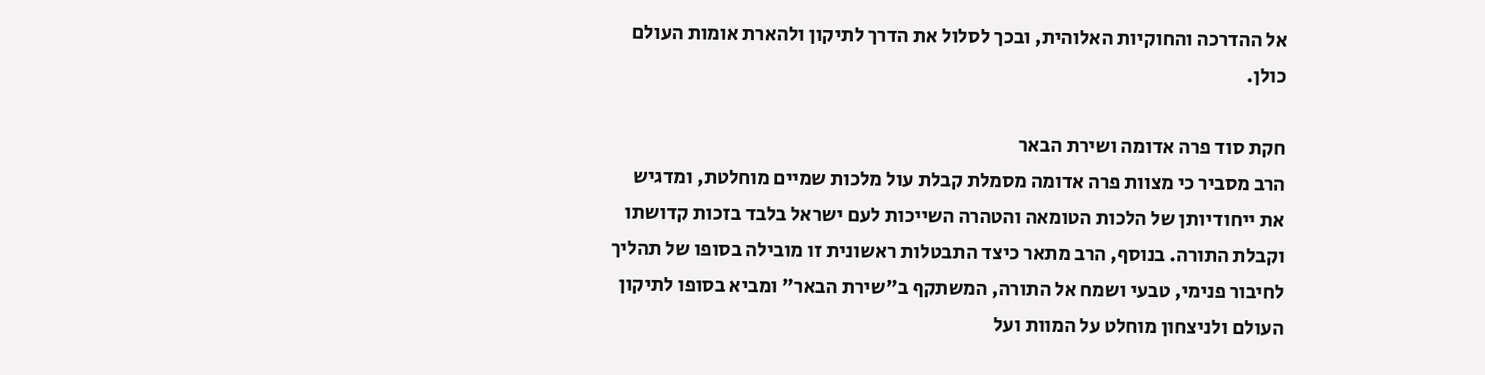אל ההדרכה והחוקיות האלוהית, ובכך לסלול את הדרך לתיקון ולהארת אומות העולם כולן.

חקת סוד פרה אדומה ושירת הבאר
הרב מסביר כי מצוות פרה אדומה מסמלת קבלת עול מלכות שמיים מוחלטת, ומדגיש את ייחודיותן של הלכות הטומאה והטהרה השייכות לעם ישראל בלבד בזכות קדושתו וקבלת התורה. בנוסף, הרב מתאר כיצד התבטלות ראשונית זו מובילה בסופו של תהליך לחיבור פנימי, טבעי ושמח אל התורה, המשתקף ב"שירת הבאר" ומביא בסופו לתיקון העולם ולניצחון מוחלט על המוות ועל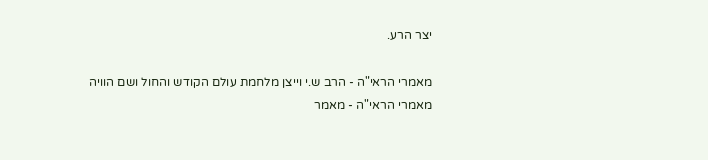יצר הרע.

מאמרי הראי"ה - הרב ש.י וייצן מלחמת עולם הקודש והחול ושם הוויה
מאמרי הראי"ה - מאמר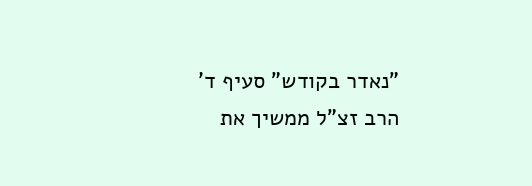"נאדר בקודש" סעיף ד'
הרב זצ"ל ממשיך את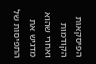הפיסקאות הקודמות ואחרי שהוא מדגיש את התפיסות של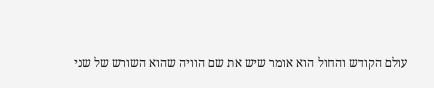עולם הקודש והחול הוא אומר שיש את שם הוויה שהוא השורש של שני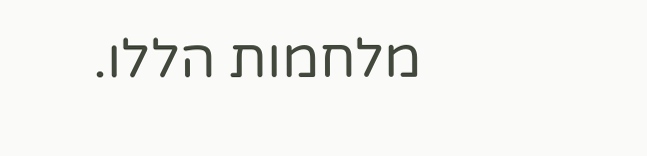מלחמות הללו.